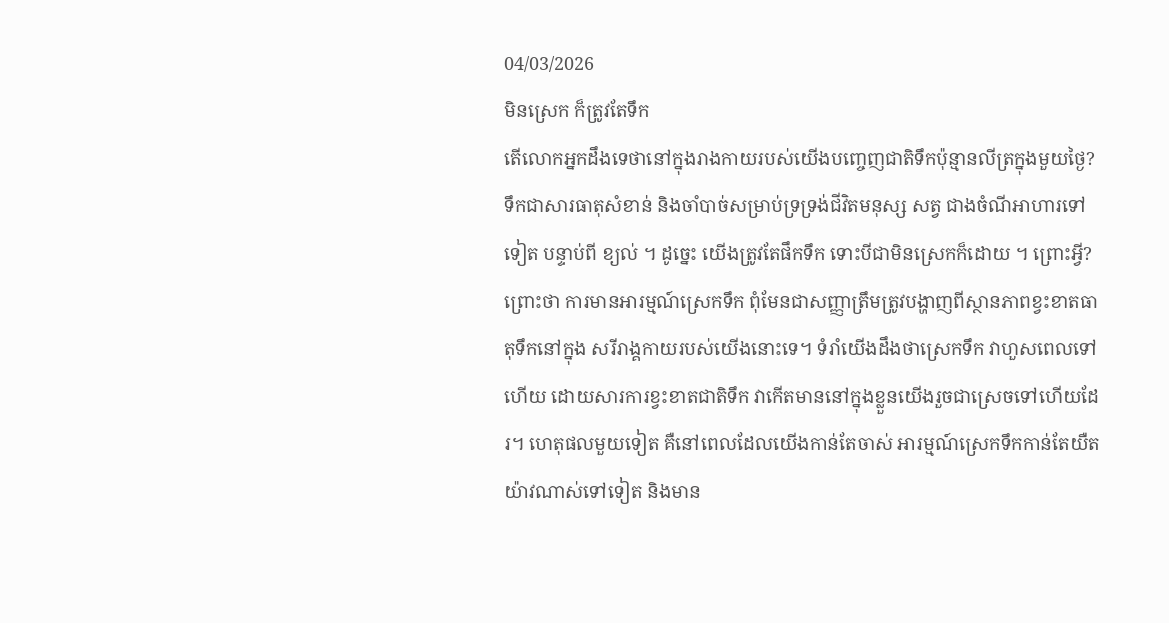04/03/2026
មិនស្រេក ក៏ត្រូវតែទឹក
តើលោកអ្នកដឹងទេថានៅក្នុងរាងកាយរបស់យើងបញ្ចេញជាតិទឹកប៉ុន្មានលីត្រក្នុងមួយថ្ងៃ?
ទឹកជាសារធាតុសំខាន់ និងចាំបាច់សម្រាប់ទ្រទ្រង់ជីវិតមនុស្ស សត្វ ជាងចំណីអាហារទៅទៀត បន្ទាប់ពី ខ្យល់ ។ ដូច្នេះ យើងត្រូវតែផឹកទឹក ទោះបីជាមិនស្រេកក៏ដោយ ។ ព្រោះអ្វី?
ព្រោះថា ការមានអារម្មណ៍ស្រេកទឹក ពុំមែនជាសញ្ញាត្រឹមត្រូវបង្ហាញពីស្ថានភាពខ្វះខាតធាតុទឹកនៅក្នុង សរីរាង្គកាយរបស់យើងនោះទេ។ ទំរាំយើងដឹងថាស្រេកទឹក វាហួសពេលទៅហើយ ដោយសារការខ្វះខាតជាតិទឹក វាកើតមាននៅក្នុងខ្លួនយើងរួចជាស្រេចទៅហើយដែរ។ ហេតុផលមួយទៀត គឺនៅពេលដែលយើងកាន់តែចាស់ អារម្មណ៍ស្រេកទឹកកាន់តែយឺតយ៉ាវណាស់ទៅទៀត និងមាន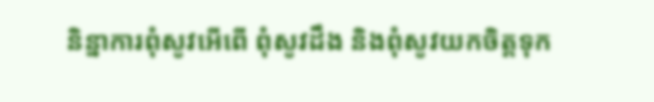និន្នាការពុំសូវអើពើ ពុំសូវដឹង និងពុំសូវយកចិត្តទុក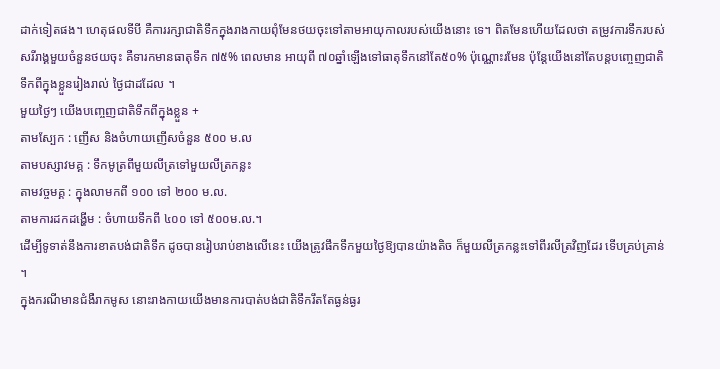ដាក់ទៀតផង។ ហេតុផលទីបី គឺការរក្សាជាតិទឹកក្នុងរាងកាយពុំមែនថយចុះទៅតាមអាយុកាលរបស់យើងនោះ ទេ។ ពិតមែនហើយដែលថា តម្រូវការទឹករបស់សរីរាង្គមួយចំនួនថយចុះ គឺទារកមានធាតុទឹក ៧៥% ពេលមាន អាយុពី ៧០ឆ្នាំឡើងទៅធាតុទឹកនៅតែ៥០% ប៉ុណ្ណោះរមែន ប៉ុន្តែយើងនៅតែបន្តបញ្ចេញជាតិទឹកពីក្នុងខ្លួនរៀងរាល់ ថ្ងៃជាដដែល ។
មួយថ្ងៃៗ យើងបញ្ចេញជាតិទឹកពីក្នុងខ្លួន +
តាមស្បែក : ញើស និងចំហាយញើសចំនួន ៥០០ ម.ល
តាមបស្សាវមគ្គ : ទឹកមូត្រពីមួយលីត្រទៅមួយលីត្រកន្លះ
តាមវច្ចមគ្គ : ក្នុងលាមកពី ១០០ ទៅ ២០០ ម.ល.
តាមការដកដង្ហើម : ចំហាយទឹកពី ៤០០ ទៅ ៥០០ម.ល.។
ដើម្បីទូទាត់នឹងការខាតបង់ជាតិទឹក ដូចបានរៀបរាប់ខាងលើនេះ យើងត្រូវផឹកទឹកមួយថ្ងៃឱ្យបានយ៉ាងតិច ក៏មួយលីត្រកន្លះទៅពីរលីត្រវិញដែរ ទើបគ្រប់គ្រាន់ ។
ក្នុងករណីមានជំងឺរាកមូស នោះរាងកាយយើងមានការបាត់បង់ជាតិទឹករឹតតែធ្ងន់ធ្ងរ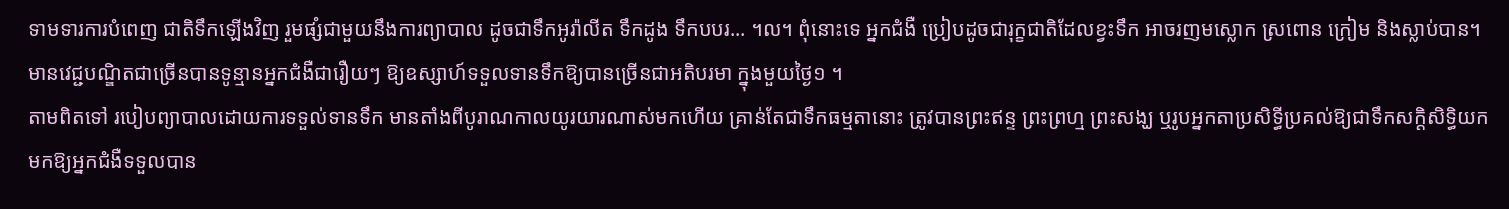ទាមទារការបំពេញ ជាតិទឹកឡើងវិញ រួមផ្សំជាមួយនឹងការព្យាបាល ដូចជាទឹកអូរ៉ាលីត ទឹកដូង ទឹកបបរ... ។ល។ ពុំនោះទេ អ្នកជំងឺ ប្រៀបដូចជារុក្ខជាតិដែលខ្វះទឹក អាចរញមស្លោក ស្រពោន ក្រៀម និងស្លាប់បាន។
មានវេជ្ជបណ្ឌិតជាច្រើនបានទូន្មានអ្នកជំងឺជារឿយៗ ឱ្យឧស្សាហ៍ទទួលទានទឹកឱ្យបានច្រើនជាអតិបរមា ក្នុងមួយថ្ងៃ១ ។
តាមពិតទៅ របៀបព្យាបាលដោយការទទួល់ទានទឹក មានតាំងពីបូរាណកាលយូរយារណាស់មកហើយ គ្រាន់តែជាទឹកធម្មតានោះ ត្រូវបានព្រះឥន្ទ ព្រះព្រហ្ម ព្រះសង្ឃ ឬរូបអ្នកតាប្រសិទ្ធីប្រគល់ឱ្យជាទឹកសក្តិសិទ្ធិយក មកឱ្យអ្នកជំងឺទទួលបាន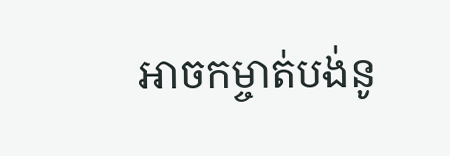អាចកម្ចាត់បង់នូ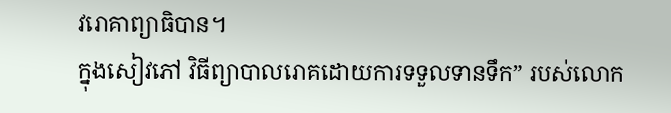វរោគាព្យាធិបាន។
ក្នុងសៀវភៅ វិធីព្យាបាលរោគដោយការទទួលទានទឹក” របស់លោក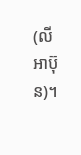(លី អាប៊ុន)។